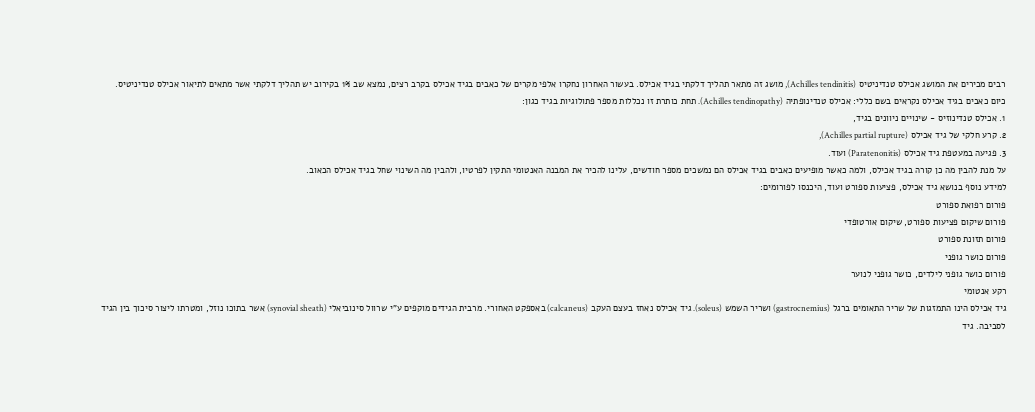רבים מכירים את המושג אכילס טנדיניטיס (Achilles tendinitis), מושג זה מתאר תהליך דלקתי בגיד אכילס. בעשור האחרון נחקרו אלפי מקרים של כאבים בגיד אכילס בקרב רצים, נמצא שב 1% בקירוב יש תהליך דלקתי אשר מתאים לתיאור אכילס טנדיניטיס.
כיום כאבים בגיד אכילס נקראים בשם כללי: אכילס טנדינופתיה (Achilles tendinopathy). תחת כותרת זו נכללות מספר פתולוגיות בגיד כגון:
1. אכילס טנדינוזיס - שינויים ניוונים בגיד,
2. קרע חלקי של גיד אכילס (Achilles partial rupture),
3. פגיעה במעטפת גיד אכילס (Paratenonitis) ועוד.
על מנת להבין מה כן קורה בגיד אכילס, ולמה כאשר מופיעים כאבים בגיד אכילס הם נמשכים מספר חודשים, עלינו להכיר את המבנה האנטומי התקין לפרטיו, ולהבין מה השינוי שחל בגיד אכילס הכאוב.
למידע נוסף בנושא גיד אכילס, פציעות ספורט ועוד, היכנסו לפורומים:
פורום רפואת ספורט
פורום שיקום פציעות ספורט, שיקום אורטופדי
פורום תזונת ספורט
פורום כושר גופני
פורום כושר גופני לילדים, כושר גופני לנוער
רקע אנטומי
גיד אכילס הינו התמזגות של שריר התאומים ברגל (gastrocnemius) ושריר השמש (soleus). גיד אכילס נאחז בעצם העקב (calcaneus) באספקט האחורי. מרבית הגידים מוקפים ע"י שרוול סינוביאלי (synovial sheath) אשר בתוכו נוזל, ומטרתו ליצור סיכוך בין הגיד לסביבה. גיד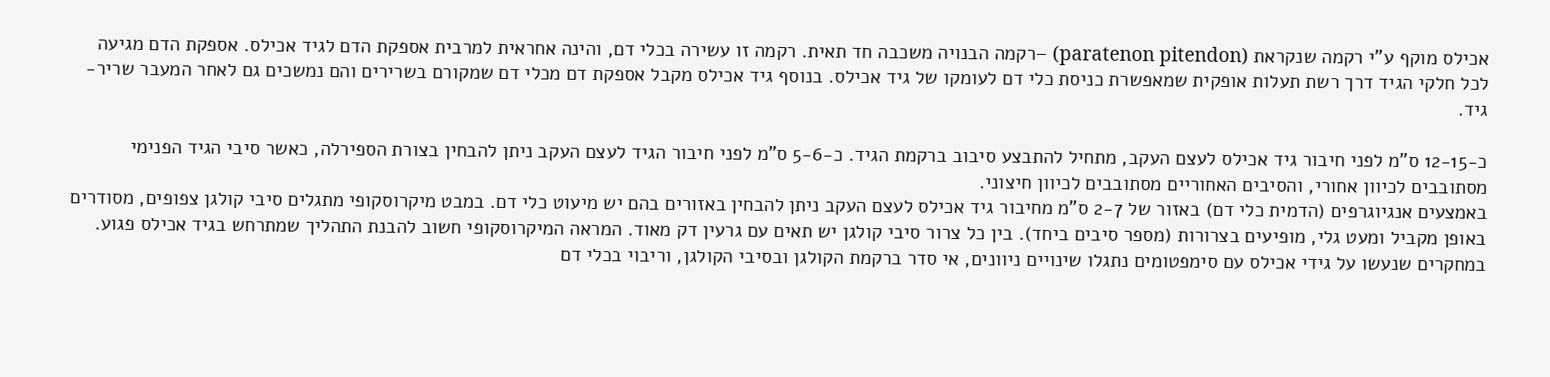אכילס מוקף ע"י רקמה שנקראת (paratenon pitendon) –רקמה הבנויה משכבה חד תאית. רקמה זו עשירה בכלי דם, והינה אחראית למרבית אספקת הדם לגיד אכילס. אספקת הדם מגיעה לכל חלקי הגיד דרך רשת תעלות אופקית שמאפשרת כניסת כלי דם לעומקו של גיד אכילס. בנוסף גיד אכילס מקבל אספקת דם מכלי דם שמקורם בשרירים והם נמשכים גם לאחר המעבר שריר-גיד.

כ-12-15 ס"מ לפני חיבור גיד אכילס לעצם העקב, מתחיל להתבצע סיבוב ברקמת הגיד. כ-5-6 ס"מ לפני חיבור הגיד לעצם העקב ניתן להבחין בצורת הספירלה, כאשר סיבי הגיד הפנימי מסתובבים לכיוון אחורי, והסיבים האחוריים מסתובבים לכיוון חיצוני.
באמצעים אנגיוגרפים (הדמית כלי דם) באזור של 2-7 ס"מ מחיבור גיד אכילס לעצם העקב ניתן להבחין באזורים בהם יש מיעוט כלי דם. במבט מיקרוסקופי מתגלים סיבי קולגן צפופים, מסודרים באופן מקביל ומעט גלי, מופיעים בצרורות (מספר סיבים ביחד). בין כל צרור סיבי קולגן יש תאים עם גרעין דק מאוד. המראה המיקרוסקופי חשוב להבנת התהליך שמתרחש בגיד אכילס פגוע. במחקרים שנעשו על גידי אכילס עם סימפטומים נתגלו שינויים ניוונים, אי סדר ברקמת הקולגן ובסיבי הקולגן, וריבוי בכלי דם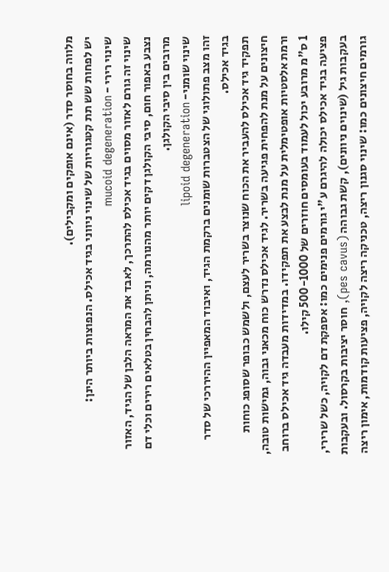מלווה בחוסר סדר (אינם אופקים ומקבילים).
יש לפחות שש תת קטגוריות של שינוי ניווני בגיד אכילס. הנפוצות ביותר הינן:
שינוי רירי - mucoid degeneration
שינוי זה גורם לאזור מסוים בגיד אכילס להתרכך, לאבד את המראה הלבן של הגיד, האזור נצבע באפור חום, סיבי הקולגן דקים יותר מהנורמה, וניתן להבחין בטלאים רירים וכלי דם מרובים בין סיבי הקולגן.
שינוי שומני- lipoid degeneration
זהו מצב פתולוגי של הצטברות שומנים ברקמת הגיד, ואיבוד המאפיין ההיררכי של סדר בגיד אכילס.
תפקיד גיד אכילס להעביר את הכוח שנוצר בשריר לעצם, ולשמש כבופר שסופג כוחות חיצונים על מנת להפחית פגיעה בשריר. לגיד אכילס נדרש כוח מכאני גבוה, גמישות טובה, ורמת אלסטיות אופטימלית על מנת לבצע את תפקידו. במדידות מעבדה גיד אכילס ברוחב 1 ס"מ מרובע יכול לעמוד בעומסים חוזרים של 500-1000 קילו.
פציעה בגיד אכילס יכולה להיגרם ע"י גורמים פנימים כמו: אספקת דם לקויה, כשל שרירי, בעקבות גיל (שינוים ניוונים), קשת גבוהה (pes cavus), חוסר יציבות בקרסול. ובעקבות גורמים חיצונים כמו: שינוי סגנון ריצה, טכניקה ריצה לקויה, פציעות קודמות, אימון ריצה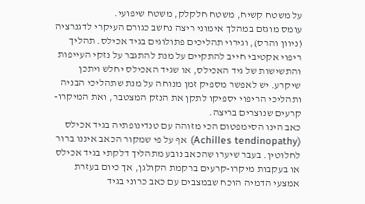על משטח קשיח, משטח חלקלק, משטח שיפועי.
עומס מוגזם במהלך אימוני ריצה נחשב כגורם העיקרי לדגנרציה (ניוון והרס), וגירוי תהליכים פתולוגים בגיד אכילס. תהליך ריפוי אקטיבי חייב להתקיים על מנת להתגבר על נזקי העייפות והתשישות של גיד האכילס, או שגיד האכילס יחלש ויתכן שיקרע. יש לאפשר מספיק זמן מנוחה על מנת שתהליכי הבניה ותהליכי הריפוי יספיקו לתקן את הנזק המצטבר, ואת המיקרו-קרעים שנוצרים בריצה.
כאב הינו הסימפטום הכי מזוהה עם טנדינופתיה בגיד אכילס (Achilles tendinopathy) אף על פי שמקור הכאב איננו ברור לחלוטין. בעבר שיערו שהכאב נובע מתהליך דלקתי בגיד אכילס או בעקבות מיקרו-קרעים ברקמת הקולגן, אך כיום בעזרת אמצעי הדמיה הוכח שבמצבים עם כאב כרוני בגיד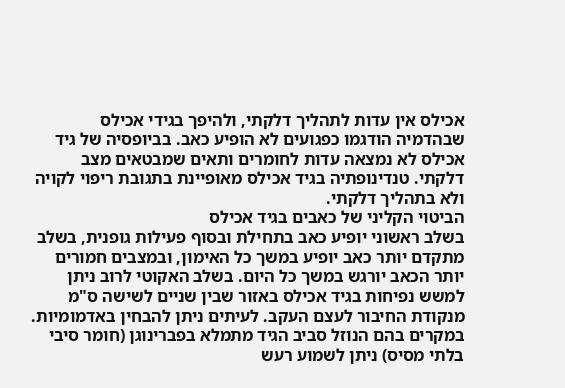אכילס אין עדות לתהליך דלקתי, ולהיפך בגידי אכילס שבהדמיה הודגמו כפגועים לא הופיע כאב. בביופסיה של גיד אכילס לא נמצאה עדות לחומרים ותאים שמבטאים מצב דלקתי. טנדינופתיה בגיד אכילס מאופיינת בתגובת ריפוי לקויה ולא בתהליך דלקתי.
הביטוי הקליני של כאבים בגיד אכילס
בשלב ראשוני יופיע כאב בתחילת ובסוף פעילות גופנית, בשלב מתקדם יותר כאב יופיע במשך כל האימון, ובמצבים חמורים יותר הכאב יורגש במשך כל היום. בשלב האקוטי לרוב ניתן למשש נפיחות בגיד אכילס באזור שבין שניים לשישה ס"מ מנקודת החיבור לעצם העקב. לעיתים ניתן להבחין באדמומיות. במקרים בהם הנוזל סביב הגיד מתמלא בפברינוגן (חומר סיבי בלתי מסיס) ניתן לשמוע רעש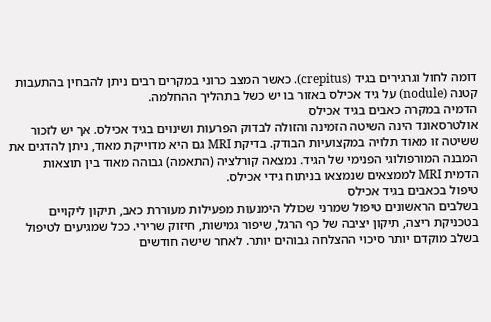דומה לחול וגרגירים בגיד (crepitus). כאשר המצב כרוני במקרים רבים ניתן להבחין בהתעבות קטנה (nodule) על גיד אכילס באזור בו יש כשל בתהליך ההחלמה.
הדמיה במקרה כאבים בגיד אכילס
אולטרסאונד הינה השיטה הזמינה והזולה לבדוק הפרעות ושינוים בגיד אכילס. אך יש לזכור ששיטה זו מאוד תלויה במקצועיות הבודק. בדיקת MRI גם היא מדוייקת מאוד, ניתן להדגים את המבנה המורפולוגי הפנימי של הגיד. נמצאה קורלציה (התאמה) גבוהה מאוד בין תוצאות הדמית MRI לממצאים שנמצאו בניתוח גידי אכילס.
טיפול בכאבים בגיד אכילס
בשלבים הראשונים טיפול שמרני שכולל הימנעות מפעילות מעוררת כאב, תיקון ליקויים בטכניקת ריצה, תיקון יציבה של כף הרגל, שיפור גמישות, חיזוק שרירי. ככל שמגיעים לטיפול בשלב מוקדם יותר סיכוי ההצלחה גבוהים יותר. לאחר שישה חודשים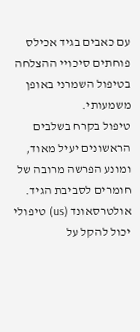עם כאבים בגיד אכילס פוחתים סיכויי ההצלחה בטיפול השמרני באופן משמעותי.
טיפול בקרח בשלבים הראשונים יעיל מאוד, ומונע הפרשה מרובה של חומרים לסביבת הגיד. אולטרסאונד (us) טיפולי יכול להקל על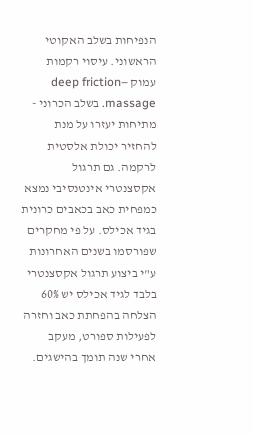הנפיחות בשלב האקוטי הראשוני. עיסוי רקמות עמוק –deep friction massage. בשלב הכרוני - מתיחות יעזרו על מנת להחזיר יכולת אלסטית לרקמה. גם תרגול אקסצנטרי אינטנסיבי נמצא כמפחית כאב בכאבים כרונית בגיד אכילס. על פי מחקרים שפורסמו בשנים האחרונות ע"י ביצוע תרגול אקסצנטרי בלבד לגיד אכילס יש 60% הצלחה בהפחתת כאב וחזרה לפעילות ספורט, מעקב אחרי שנה תומך בהישגים.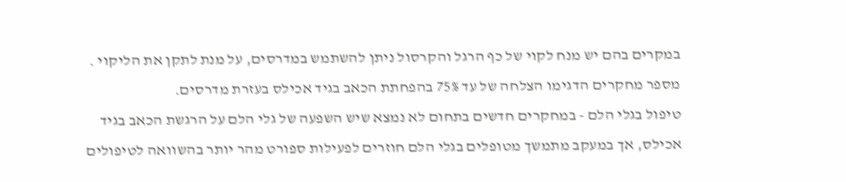במקרים בהם יש מנח לקוי של כף הרגל והקרסול ניתן להשתמש במדרסים, על מנת לתקן את הליקוי . מספר מחקרים הדגימו הצלחה של עד 75% בהפחתת הכאב בגיד אכילס בעזרת מדרסים.
טיפול בגלי הלם - במחקרים חדשים בתחום לא נמצא שיש השפעה של גלי הלם על הרגשת הכאב בגיד אכילס, אך במעקב מתמשך מטופלים בגלי הלם חוזרים לפעילות ספורט מהר יותר בהשוואה לטיפולים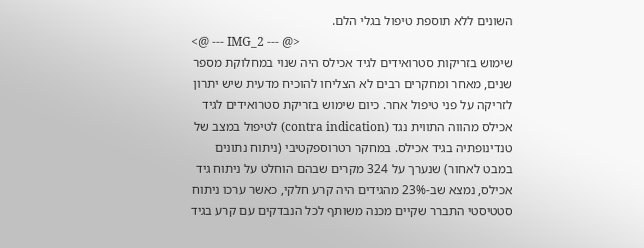השונים ללא תוספת טיפול בגלי הלם.
<@ --- IMG_2 --- @>
שימוש בזריקות סטרואידים לגיד אכילס היה שנוי במחלוקת מספר שנים, מאחר ומחקרים רבים לא הצליחו להוכיח מדעית שיש יתרון לזריקה על פני טיפול אחר. כיום שימוש בזריקת סטרואידים לגיד אכילס מהווה התווית נגד (contra indication) לטיפול במצב של טנדינופתיה בגיד אכילס. במחקר רטרוספקטיבי (ניתוח נתונים במבט לאחור) שנערך על 324 מקרים שבהם הוחלט על ניתוח גיד אכילס, נמצא שב-23% מהגידים היה קרע חלקי, כאשר ערכו ניתוח סטטיסטי התברר שקיים מכנה משותף לכל הנבדקים עם קרע בגיד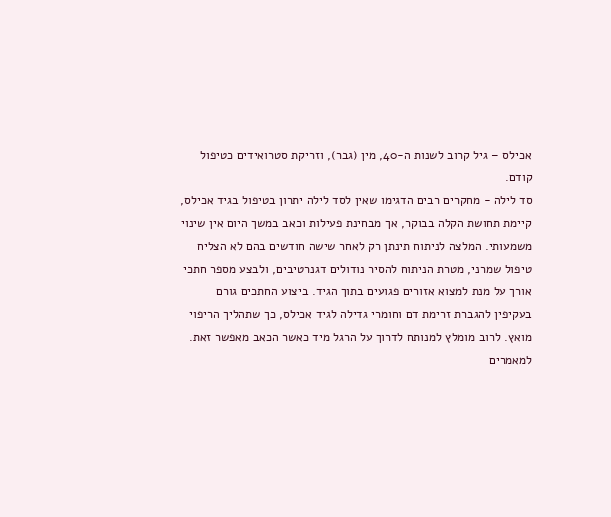אכילס – גיל קרוב לשנות ה-40, מין (גבר), וזריקת סטרואידים כטיפול קודם.
סד לילה - מחקרים רבים הדגימו שאין לסד לילה יתרון בטיפול בגיד אכילס, קיימת תחושת הקלה בבוקר, אך מבחינת פעילות וכאב במשך היום אין שינוי משמעותי. המלצה לניתוח תינתן רק לאחר שישה חודשים בהם לא הצליח טיפול שמרני, מטרת הניתוח להסיר נודולים דגנרטיבים, ולבצע מספר חתכי אורך על מנת למצוא אזורים פגועים בתוך הגיד. ביצוע החתכים גורם בעקיפין להגברת זרימת דם וחומרי גדילה לגיד אכילס, כך שתהליך הריפוי מואץ. לרוב מומלץ למנותח לדרוך על הרגל מיד כאשר הכאב מאפשר זאת.
למאמרים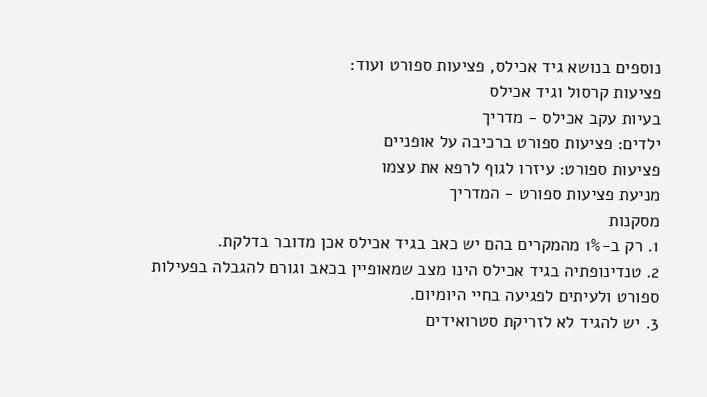נוספים בנושא גיד אכילס, פציעות ספורט ועוד:
פציעות קרסול וגיד אכילס
בעיות עקב אכילס - מדריך
ילדים: פציעות ספורט ברכיבה על אופניים
פציעות ספורט: עיזרו לגוף לרפא את עצמו
מניעת פציעות ספורט - המדריך
מסקנות
1. רק ב-1% מהמקרים בהם יש כאב בגיד אכילס אכן מדובר בדלקת.
2. טנדינופתיה בגיד אכילס הינו מצב שמאופיין בכאב וגורם להגבלה בפעילות ספורט ולעיתים לפגיעה בחיי היומיום.
3. יש להגיד לא לזריקת סטרואידים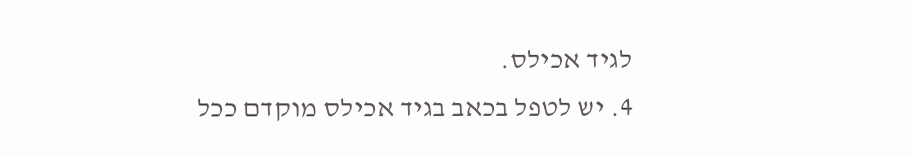לגיד אכילס.
4. יש לטפל בכאב בגיד אכילס מוקדם ככל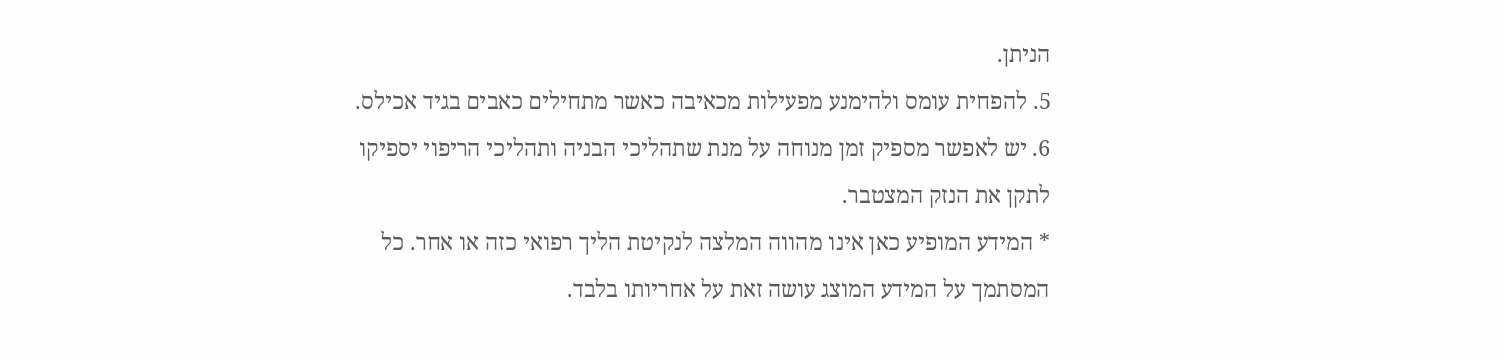הניתן.
5. להפחית עומס ולהימנע מפעילות מכאיבה כאשר מתחילים כאבים בגיד אכילס.
6. יש לאפשר מספיק זמן מנוחה על מנת שתהליכי הבניה ותהליכי הריפוי יספיקו לתקן את הנזק המצטבר.
* המידע המופיע כאן אינו מהווה המלצה לנקיטת הליך רפואי כזה או אחר. כל המסתמך על המידע המוצג עושה זאת על אחריותו בלבד.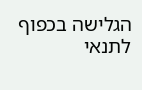הגלישה בכפוף לתנאי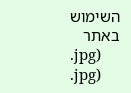השימוש באתר
.jpg)
.jpg)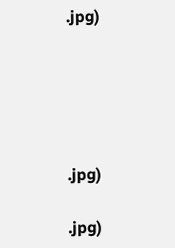.jpg)





.jpg)

.jpg)